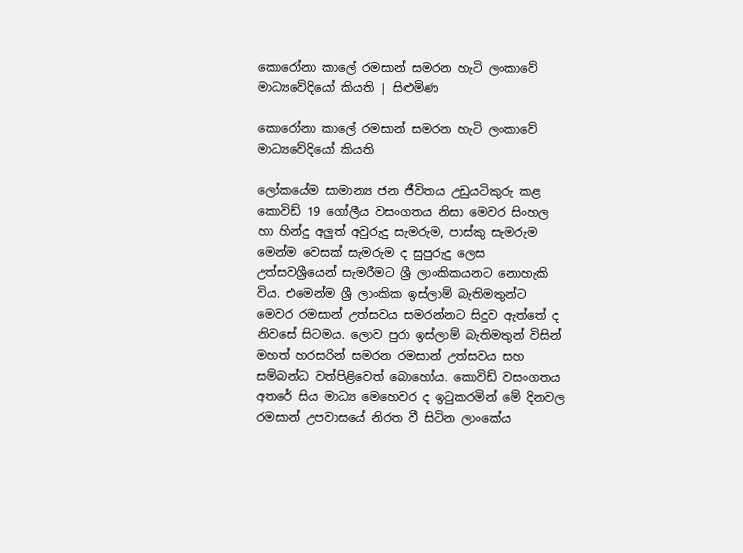කොරෝනා කාලේ රමසාන් සමරන හැටි ලංකාවේ මාධ්‍යවේදියෝ කියති | සිළුමිණ

කොරෝනා කාලේ රමසාන් සමරන හැටි ලංකාවේ මාධ්‍යවේදියෝ කියති

ලෝකයේම සාමාන්‍ය ජන ජීවිතය උඩුයටිකුරු කළ කොවිඩ් 19 ගෝලීය වසංගතය නිසා මෙවර සිංහල හා හින්දු අලුත් අවුරුදු සැමරුම, පාස්කු සැමරුම මෙන්ම වෙසක් සැමරුම ද සුපුරුදු ලෙස උත්සවශ්‍රීයෙන් සැමරීමට ශ්‍රී ලාංකිකයනට නොහැකි විය. එමෙන්ම ශ්‍රී ලාංකික ඉස්ලාම් බැතිමතුන්ට මෙවර රමසාන් උත්සවය සමරන්නට සිදුව ඇත්තේ ද නිවසේ සිටමය. ලොව පුරා ඉස්ලාම් බැතිමතුන් විසින් මහත් හරසරින් සමරන රමසාන් උත්සවය සහ සම්බන්ධ වත්පිළිවෙත් බොහෝය. කොවිඩ් වසංගතය අතරේ සිය මාධ්‍ය මෙහෙවර ද ඉටුකරමින් මේ දිනවල රමසාන් උපවාසයේ නිරත වී සිටින ලාංකේය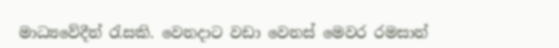මාධ්‍යවේදීන් රැසකි. වෙනදාට වඩා වෙනස් මෙවර රමසාන්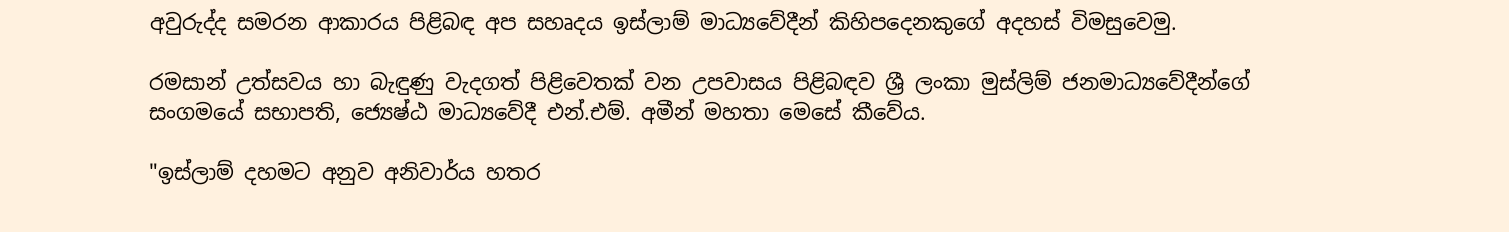අවුරුද්ද සමරන ආකාරය පිළිබඳ අප සහෘදය ඉස්ලාම් මාධ්‍යවේදීන් කිහිපදෙනකුගේ අදහස් විමසුවෙමු.

රමසාන් උත්සවය හා බැඳුණු වැදගත් පිළිවෙතක් වන උපවාසය පිළිබඳව ශ්‍රී ලංකා මුස්ලිම් ජනමාධ්‍යවේදීන්ගේ සංගමයේ සභාපති, ජ්‍යෙෂ්ඨ මාධ්‍යවේදී එන්.එම්. අමීන් මහතා මෙසේ කීවේය.

"ඉස්ලාම් දහමට අනුව අනිවාර්ය හතර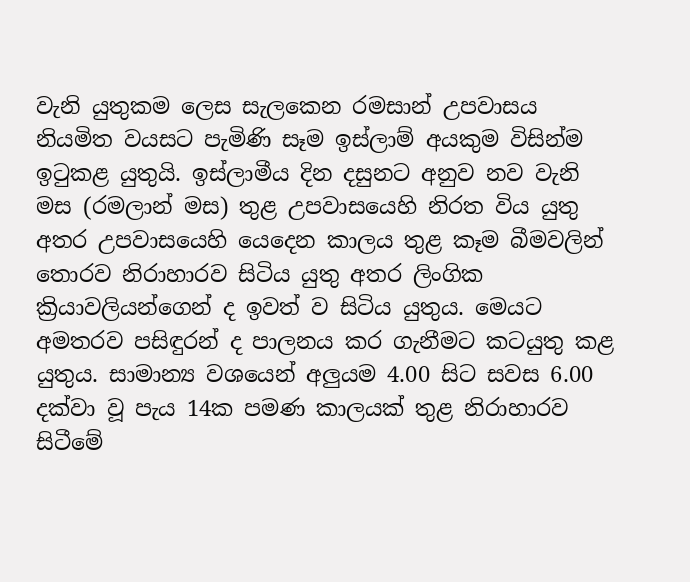වැනි යුතුකම ලෙස සැලකෙන රමසාන් උපවාසය නියමිත වයසට පැමිණි සෑම ඉස්ලාම් අයකුම විසින්ම ඉටුකළ යුතුයි. ඉස්ලාමීය දින දසුනට අනුව නව වැනි මස (රමලාන් මස) තුළ උපවාසයෙහි නිරත විය යුතු අතර උපවාසයෙහි යෙදෙන කාලය තුළ කෑම බීමවලින් තොරව නිරාහාරව සිටිය යුතු අතර ලිංගික ක්‍රියාවලියන්ගෙන් ද ඉවත් ව සිටිය යුතුය. මෙයට අමතරව පසිඳුරන් ද පාලනය කර ගැනීමට කටයුතු කළ යුතුය. සාමාන්‍ය වශයෙන් අලුයම 4.00 සිට සවස 6.00 දක්වා වූ පැය 14ක පමණ කාලයක් තුළ නිරාහාරව සිටීමේ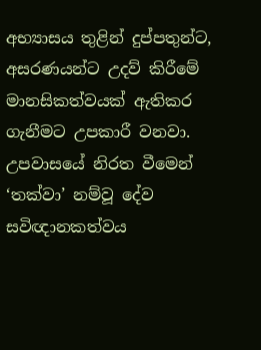අභ්‍යාසය තුළින් දුප්පතුන්ට, අසරණයන්ට උදව් කිරීමේ මානසිකත්වයක් ඇතිකර ගැනීමට උපකාරී වනවා. උපවාසයේ නිරත වීමෙන් ‘තක්වා’ නම්වූ දේව සවිඥානකත්වය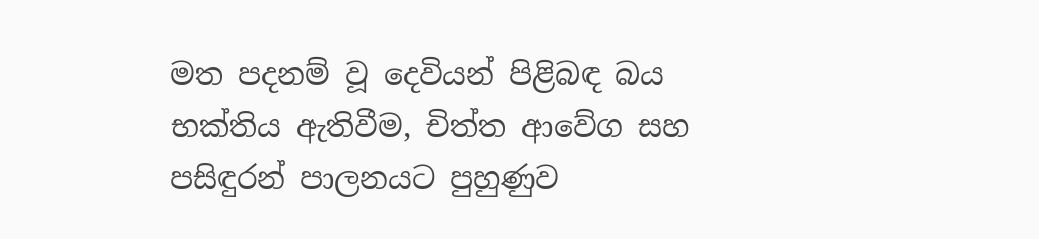මත පදනම් වූ දෙවියන් පිළිබඳ බය භක්තිය ඇතිවීම, චිත්ත ආවේග සහ පසිඳුරන් පාලනයට පුහුණුව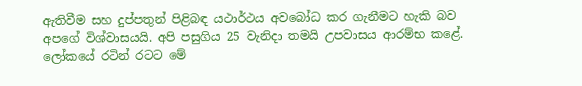ඇතිවීම සහ දුප්පතුන් පිළිබඳ යථාර්ථය අවබෝධ කර ගැනීමට හැකි බව අපගේ විශ්වාසයයි. අපි පසුගිය 25 වැනිදා තමයි උපවාසය ආරම්භ කළේ. ලෝකයේ රටින් රටට මේ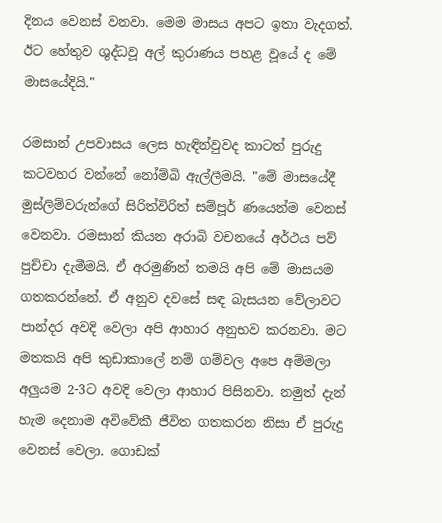දිනය වෙනස් වනවා. මෙම මාසය අපට ඉතා වැදගත්. ඊට හේතුව ශුද්ධවූ අල් කුරාණය පහළ වූයේ ද මේ මාසයේදියි."

රමසාන් උපවාසය ලෙස හැඳින්වුවද කාටත් පුරුදු කටවහර වන්නේ නෝම්බි ඇල්ලීමයි. "මේ මාසයේදී මුස්ලිම්වරුන්ගේ සිරිත්විරිත් සම්පූර් ණයෙන්ම වෙනස් වෙනවා. රමසාන් කියන අරාබි වචනයේ අර්ථය පව් පුච්චා දැමීමයි. ඒ අරමුණින් තමයි අපි මේ මාසයම ගතකරන්නේ. ඒ අනුව දවසේ සඳ බැසයන වේලාවට පාන්දර අවදි වෙලා අපි ආහාර අනුභව කරනවා. මට මතකයි අපි කුඩාකාලේ නම් ගම්වල අපෙ අම්මලා අලුයම 2-3ට අවදි වෙලා ආහාර පිසිනවා. නමුත් දැන් හැම දෙනාම අවිවේකී ජීවිත ගතකරන නිසා ඒ පුරුදු වෙනස් වෙලා. ගොඩක්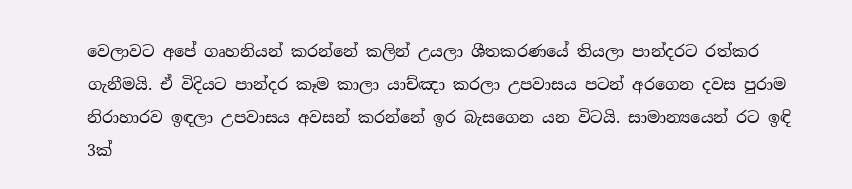වෙලාවට අපේ ගෘහනියන් කරන්නේ කලින් උයලා ශීතකරණයේ තියලා පාන්දරට රත්කර ගැනීමයි. ඒ විදියට පාන්දර කෑම කාලා යාච්ඤා කරලා උපවාසය පටන් අරගෙන දවස පුරාම නිරාහාරව ඉඳලා උපවාසය අවසන් කරන්නේ ඉර බැසගෙන යන විටයි. සාමාන්‍යයෙන් රට ඉඳි 3ක්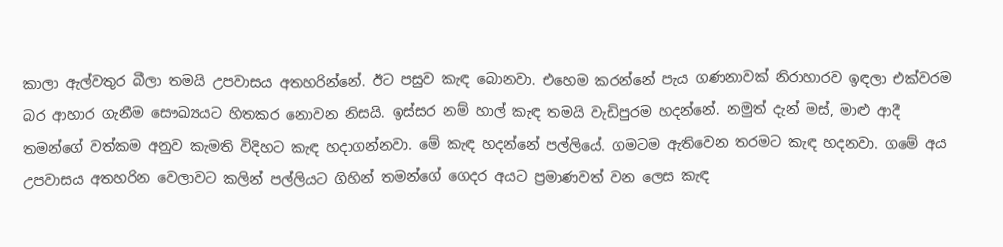කාලා ඇල්වතුර බීලා තමයි උපවාසය අතහරින්නේ. ඊට පසුව කැඳ බොනවා. එහෙම කරන්නේ පැය ගණනාවක් නිරාහාරව ඉඳලා එක්වරම බර ආහාර ගැනීම සෞඛ්‍යයට හිතකර නොවන නිසයි. ඉස්සර නම් හාල් කැඳ තමයි වැඩිපුරම හදන්නේ. නමුත් දැන් මස්, මාළු ආදී තමන්ගේ වත්කම අනුව කැමති විදිහට කැඳ හදාගන්නවා. මේ කැඳ හදන්නේ පල්ලියේ. ගමටම ඇතිවෙන තරමට කැඳ හදනවා. ගමේ අය උපවාසය අතහරින වෙලාවට කලින් පල්ලියට ගිහින් තමන්ගේ ගෙදර අයට ප්‍රමාණවත් වන ලෙස කැඳ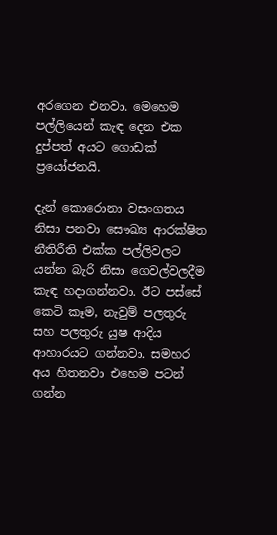අරගෙන එනවා. මෙහෙම පල්ලියෙන් කැඳ දෙන එක දුප්පත් අයට ගොඩක් ප්‍රයෝජනයි.

දැන් කොරොනා වසංගතය නිසා පනවා සෞඛ්‍ය ආරක්ෂිත නීතිරීති එක්ක පල්ලිවලට යන්න බැරි නිසා ගෙවල්වලදීම කැඳ හදාගන්නවා. ඊට පස්සේ කෙටි කෑම, නැවුම් පලතුරු සහ පලතුරු යුෂ ආදිය ආහාරයට ගන්නවා. සමහර අය හිතනවා එහෙම පටන් ගන්න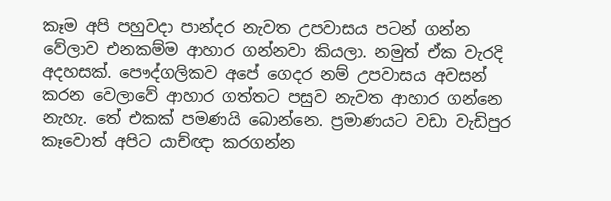කෑම අපි පහුවදා පාන්දර නැවත උපවාසය පටන් ගන්න වේලාව එනකම්ම ආහාර ගන්නවා කියලා. නමුත් ඒක වැරදි අදහසක්. පෞද්ගලිකව අපේ ගෙදර නම් උපවාසය අවසන් කරන වෙලාවේ ආහාර ගත්තට පසුව නැවත ආහාර ගන්නෙ නැහැ. තේ එකක් පමණයි බොන්නෙ. ප්‍රමාණයට වඩා වැඩිපුර කෑවොත් අපිට යාච්ඥා කරගන්න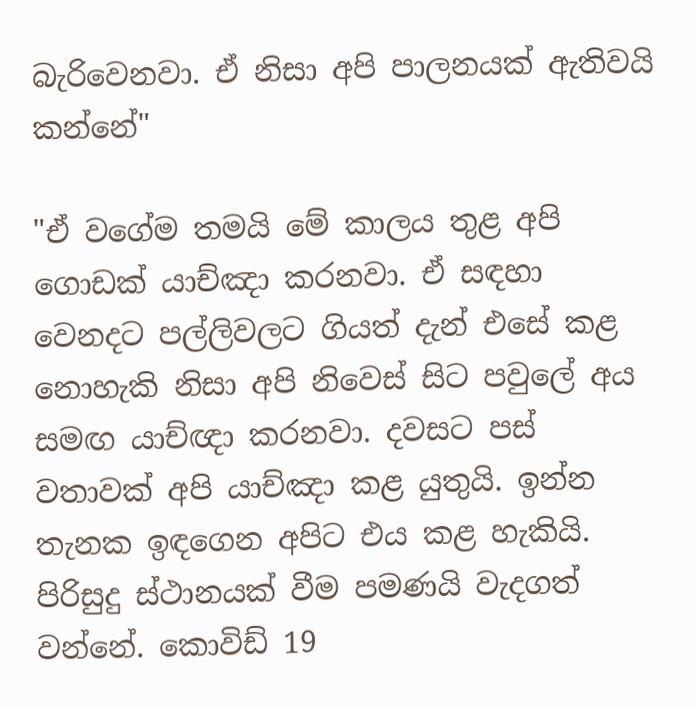බැරිවෙනවා. ඒ නිසා අපි පාලනයක් ඇතිවයි කන්නේ"

"ඒ වගේම තමයි මේ කාලය තුළ අපි ගොඩක් යාච්ඤා කරනවා. ඒ සඳහා වෙනදට පල්ලිවලට ගියත් දැන් එසේ කළ නොහැකි නිසා අපි නිවෙස් සිට පවුලේ අය සමඟ යාච්ඥා කරනවා. දවසට පස් වතාවක් අපි යාච්ඤා කළ යුතුයි. ඉන්න තැනක ඉඳගෙන අපිට එය කළ හැකියි. පිරිසුදු ස්ථානයක් වීම පමණයි වැදගත් වන්නේ. කොවිඩ් 19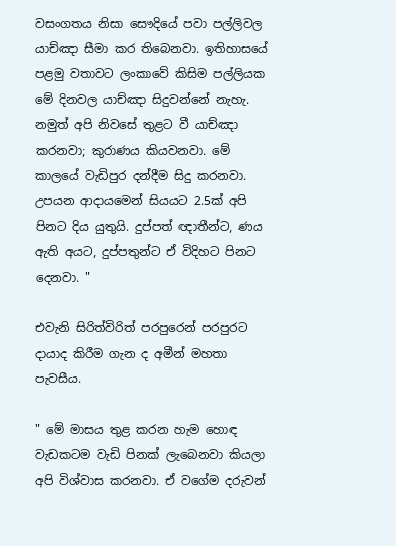වසංගතය නිසා සෞදියේ පවා පල්ලිවල යාච්ඤා සීමා කර තිබෙනවා. ඉතිහාසයේ පළමු වතාවට ලංකාවේ කිසිම පල්ලියක මේ දිනවල යාච්ඤා සිදුවන්නේ නැහැ. නමුත් අපි නිවසේ තුළට වී යාච්ඤා කරනවා; කුරාණය කියවනවා. මේ කාලයේ වැඩිපුර දන්දීම සිදු කරනවා. උපයන ආදායමෙන් සියයට 2.5ක් අපි පිනට දිය යුතුයි. දුප්පත් ඥාතීන්ට, ණය ඇති අයට, දුප්පතුන්ට ඒ විදිහට පිනට දෙනවා. "

එවැනි සිරිත්විරිත් පරපුරෙන් පරපුරට දායාද කිරීම ගැන ද අමීන් මහතා පැවසීය.

" මේ මාසය තුළ කරන හැම හොඳ වැඩකටම වැඩි පිනක් ලැබෙනවා කියලා අපි විශ්වාස කරනවා. ඒ වගේම දරුවන්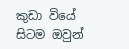කුඩා වියේ සිටම ඔවුන්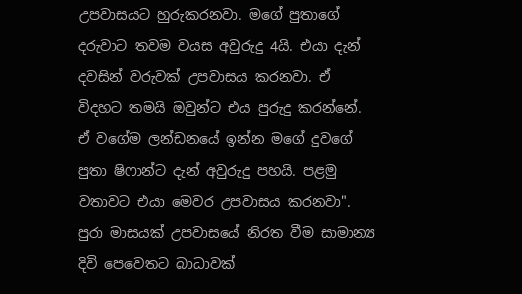උපවාසයට හුරුකරනවා. මගේ පුතාගේ දරුවාට තවම වයස අවුරුදු 4යි. එයා දැන් දවසින් වරුවක් උපවාසය කරනවා. ඒ විදහට තමයි ඔවුන්ට එය පුරුදු කරන්නේ. ඒ වගේම ලන්ඩනයේ ඉන්න මගේ දුවගේ පුතා ෂිෆාන්ට දැන් අවුරුදු පහයි. පළමු වතාවට එයා මෙවර උපවාසය කරනවා". පුරා මාසයක් උපවාසයේ නිරත වීම සාමාන්‍ය දිවි පෙවෙතට බාධාවක්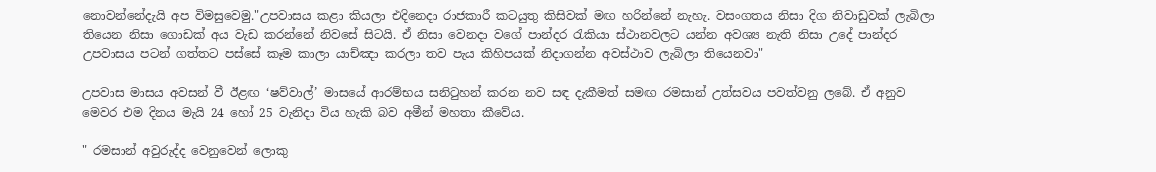නොවන්නේදැයි අප විමසුවෙමු."උපවාසය කළා කියලා එදිනෙදා රාජකාරී කටයුතු කිසිවක් මඟ හරින්නේ නැහැ. වසංගතය නිසා දිග නිවාඩුවක් ලැබිලා තියෙන නිසා ගොඩක් අය වැඩ කරන්නේ නිවසේ සිටයි. ඒ නිසා වෙනදා වගේ පාන්දර රැකියා ස්ථානවලට යන්න අවශ්‍ය නැති නිසා උදේ පාන්දර උපවාසය පටන් ගත්තට පස්සේ කෑම කාලා යාච්ඤා කරලා තව පැය කිහිපයක් නිදාගන්න අවස්ථාව ලැබිලා තියෙනවා"

උපවාස මාසය අවසන් වී ඊළඟ ‘ෂව්වාල්’ මාසයේ ආරම්භය සනිටුහන් කරන නව සඳ දැකීමත් සමඟ රමසාන් උත්සවය පවත්වනු ලබේ. ඒ අනුව මෙවර එම දිනය මැයි 24 හෝ 25 වැනිදා විය හැකි බව අමීන් මහතා කීවේය.

" රමසාන් අවුරුද්ද වෙනුවෙන් ලොකු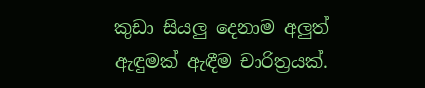කුඩා සියලු දෙනාම අලුත් ඇඳුමක් ඇඳීම චාරිත්‍රයක්.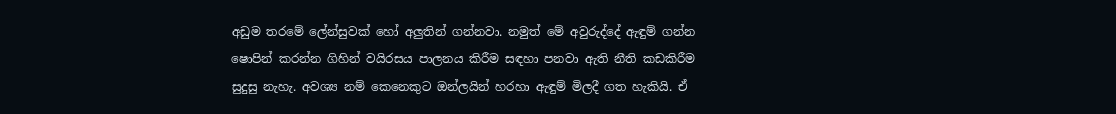අඩුම තරමේ ලේන්සුවක් හෝ අලුතින් ගන්නවා. නමුත් මේ අවුරුද්දේ ඇඳුම් ගන්න ෂොපින් කරන්න ගිහින් වයිරසය පාලනය කිරීම සඳහා පනවා ඇති නීති කඩකිරීම සුදුසු නැහැ. අවශ්‍ය නම් කෙනෙකුට ඔන්ලයින් හරහා ඇඳුම් මිලදී ගත හැකියි. ඒ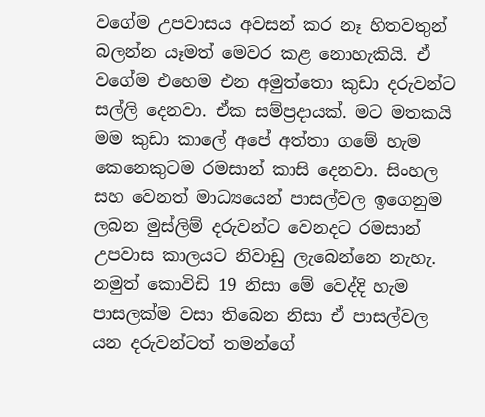වගේම උපවාසය අවසන් කර නෑ හිතවතුන් බලන්න යෑමත් මෙවර කළ නොහැකියි. ඒ වගේම එහෙම එන අමුත්තො කුඩා දරුවන්ට සල්ලි දෙනවා. ඒක සම්ප්‍රදායක්. මට මතකයි මම කුඩා කාලේ අපේ අත්තා ගමේ හැම කෙනෙකුටම රමසාන් කාසි දෙනවා. සිංහල සහ වෙනත් මාධ්‍යයෙන් පාසල්වල ඉගෙනුම ලබන මුස්ලිම් දරුවන්ට වෙනදට රමසාන් උපවාස කාලයට නිවාඩු ලැබෙන්නෙ නැහැ. නමුත් කොවිඩි 19 නිසා මේ වෙද්දි හැම පාසලක්ම වසා තිබෙන නිසා ඒ පාසල්වල යන දරුවන්ටත් තමන්ගේ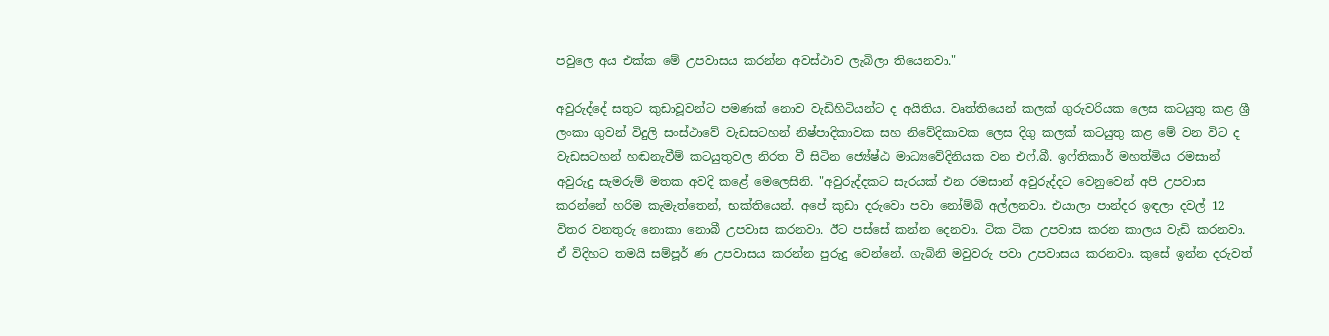පවුලෙ අය එක්ක මේ උපවාසය කරන්න අවස්ථාව ලැබිලා තියෙනවා."

අවුරුද්දේ සතුට කුඩාවූවන්ට පමණක් නොව වැඩිහිටියන්ට ද අයිතිය. වෘත්තියෙන් කලක් ගුරුවරියක ලෙස කටයුතු කළ ශ්‍රී ලංකා ගුවන් විදුලි සංස්ථාවේ වැඩසටහන් නිෂ්පාදිකාවක සහ නිවේදිකාවක ලෙස දිගු කලක් කටයුතු කළ මේ වන විට ද වැඩසටහන් හඬනැවීම් කටයුතුවල නිරත වී සිටින ජ්‍යේෂ්ඨ මාධ්‍යවේදිනියක වන එෆ්.බී. ඉෆ්තිකාර් මහත්මිය රමසාන් අවුරුදු සැමරුම් මතක අවදි කළේ මෙලෙසිනි. "අවුරුද්දකට සැරයක් එන රමසාන් අවුරුද්දට වෙනුවෙන් අපි උපවාස කරන්නේ හරිම කැමැත්තෙන්, භක්තියෙන්. අපේ කුඩා දරුවො පවා නෝම්බි අල්ලනවා. එයාලා පාන්දර ඉඳලා දවල් 12 විතර වනතුරු නොකා නොබී උපවාස කරනවා. ඊට පස්සේ කන්න දෙනවා. ටික ටික උපවාස කරන කාලය වැඩි කරනවා. ඒ විදිහට තමයි සම්පූර් ණ උපවාසය කරන්න පුරුදු වෙන්නේ. ගැබිනි මවුවරු පවා උපවාසය කරනවා. කුසේ ඉන්න දරුවත්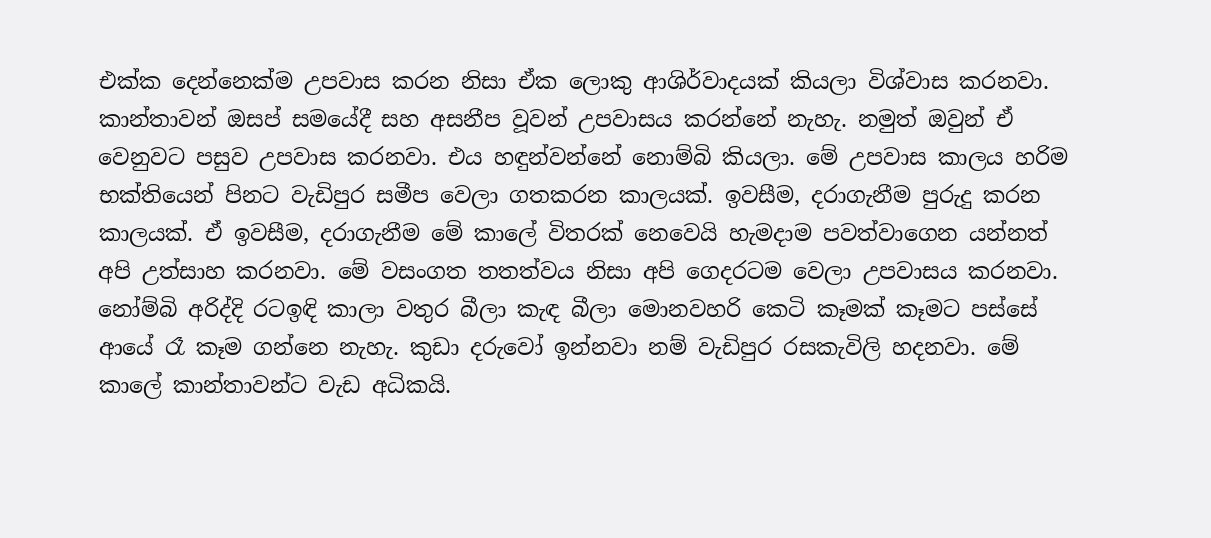එක්ක දෙන්නෙක්ම උපවාස කරන නිසා ඒක ලොකු ආශිර්වාදයක් කියලා විශ්වාස කරනවා. කාන්තාවන් ඔසප් සමයේදී සහ අසනීප වූවන් උපවාසය කරන්නේ නැහැ. නමුත් ඔවුන් ඒ වෙනුවට පසුව උපවාස කරනවා. එය හඳුන්වන්නේ නොම්බි කියලා. මේ උපවාස කාලය හරිම භක්තියෙන් පිනට වැඩිපුර සමීප වෙලා ගතකරන කාලයක්. ඉවසීම, දරාගැනීම පුරුදු කරන කාලයක්. ඒ ඉවසීම, දරාගැනීම මේ කාලේ විතරක් නෙවෙයි හැමදාම පවත්වාගෙන යන්නත් අපි උත්සාහ කරනවා. මේ වසංගත තතත්වය නිසා අපි ගෙදරටම වෙලා උපවාසය කරනවා. නෝම්බි අරිද්දි රටඉඳි කාලා වතුර බීලා කැඳ බීලා මොනවහරි කෙටි කෑමක් කෑමට පස්සේ ආයේ රෑ කෑම ගන්නෙ නැහැ. කුඩා දරුවෝ ඉන්නවා නම් වැඩිපුර රසකැවිලි හදනවා. මේ කාලේ කාන්තාවන්ට වැඩ අධිකයි.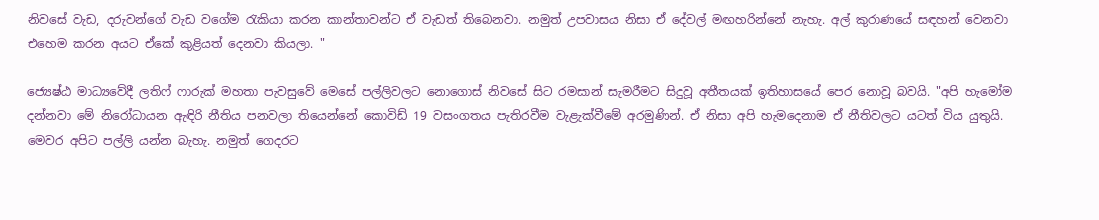නිවසේ වැඩ, දරුවන්ගේ වැඩ වගේම රැකියා කරන කාන්තාවන්ට ඒ වැඩත් තිබෙනවා. නමුත් උපවාසය නිසා ඒ දේවල් මඟහරින්නේ නැහැ. අල් කුරාණයේ සඳහන් වෙනවා එහෙම කරන අයට ඒකේ කුළියත් දෙනවා කියලා. "

ජ්‍යෙෂ්ඨ මාධ්‍යවේදී ලතිෆ් ෆාරුක් මහතා පැවසුවේ මෙසේ පල්ලිවලට නොගොස් නිවසේ සිට රමසාන් සැමරීමට සිදුවූ අතීතයක් ඉතිහාසයේ පෙර නොවූ බවයි. "අපි හැමෝම දන්නවා මේ නිරෝධායන ඇඳිරි නීතිය පනවලා තියෙන්නේ කොවිඩ් 19 වසංගතය පැතිරවීම වැළැක්වීමේ අරමුණින්. ඒ නිසා අපි හැමදෙනාම ඒ නීතිවලට යටත් විය යුතුයි. මෙවර අපිට පල්ලි යන්න බැහැ. නමුත් ගෙදරට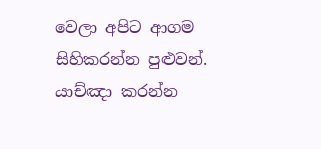වෙලා අපිට ආගම සිහිකරන්න පුළුවන්. යාච්ඤා කරන්න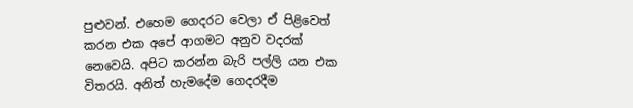පුළුවන්. එහෙම ගෙදරට වෙලා ඒ පිළිවෙත් කරන එක අපේ ආගමට අනුව වදරක් නෙවෙයි. අපිට කරන්න බැරි පල්ලි යන එක විතරයි. අනිත් හැමදේම ගෙදරදීම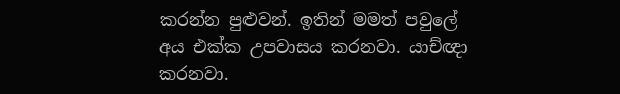කරන්න පුළුවන්. ඉතින් මමත් පවුලේ අය එක්ක උපවාසය කරනවා. යාච්ඥා කරනවා.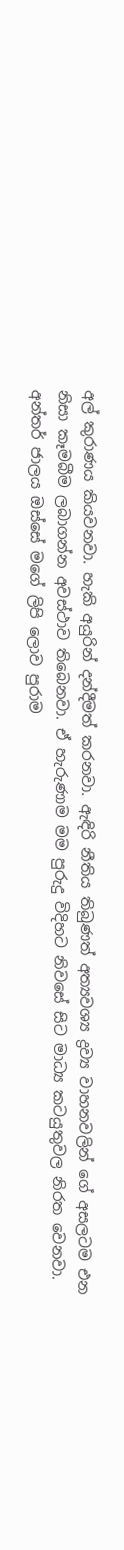අල් කුරාණය කියවනවා. හැකි අයුරින් දන්දීමත් කරනවා. ඇඳිරි නීතිය තිබුණත් අත්‍යවශ්‍ය ද්‍රව්‍ය වාහනවලින් ගේ අසලටම එන නිසා කෑමබීම ලබාගන්න අවස්ථාව තිබෙනවා. ඒ හැරුණාම මම පුරුදු විදිහට නිවසේ සිට මාධ්‍ය කටයුතුවල නිරත වෙනවා. අන්තර් ජාලය ඔස්සේ මගේ ලිපි ලොව පුරාම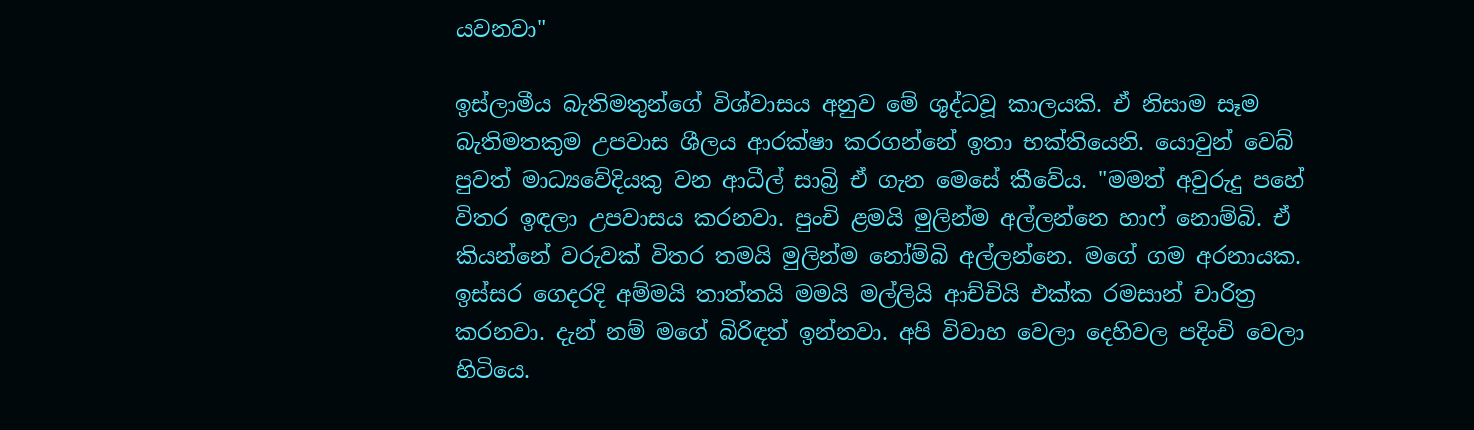යවනවා"

ඉස්ලාමීය බැතිමතුන්ගේ විශ්වාසය අනුව මේ ශුද්ධවූ කාලයකි. ඒ නිසාම සෑම බැතිමතකුම උපවාස ශීලය ආරක්ෂා කරගන්නේ ඉතා භක්තියෙනි. යොවුන් වෙබ් පුවත් මාධ්‍යවේදියකු වන ආධීල් සාබ්‍රි ඒ ගැන මෙසේ කීවේය. "මමත් අවුරුදු පහේ විතර ඉඳලා උපවාසය කරනවා. පුංචි ළමයි මුලින්ම අල්ලන්නෙ හාෆ් නොම්බි. ඒ කියන්නේ වරුවක් විතර තමයි මුලින්ම නෝම්බි අල්ලන්නෙ. මගේ ගම අරනායක. ඉස්සර ගෙදරදි අම්මයි තාත්තයි මමයි මල්ලියි ආච්චියි එක්ක රමසාන් චාරිත්‍ර කරනවා. දැන් නම් මගේ බිරිඳත් ඉන්නවා. අපි විවාහ වෙලා දෙහිවල පදිංචි වෙලා හිටියෙ.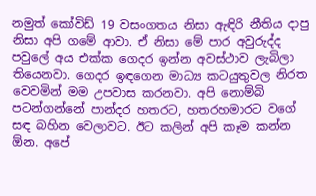නමුත් කෝවිඩ් 19 වසංගතය නිසා ඇඳිරි නීතිය දාපු නිසා අපි ගමේ ආවා. ඒ නිසා මේ පාර අවුරුද්ද පවුලේ අය එක්ක ගෙදර ඉන්න අවස්ථාව ලැබිලා තියෙනවා. ගෙදර ඉඳගෙන මාධ්‍ය කටයුතුවල නිරත වෙවමින් මම උපවාස කරනවා. අපි නොම්බි පටන්ගන්නේ පාන්දර හතරට, හතරහමාරට වගේ සඳ බහින වෙලාවට. ඊට කලින් අපි කෑම කන්න ඕන. අපේ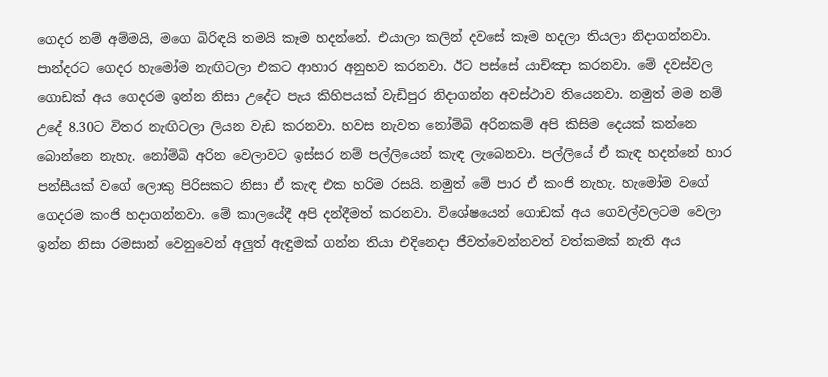ගෙදර නම් අම්මයි, මගෙ බිරිඳයි තමයි කෑම හදන්නේ. එයාලා කලින් දවසේ කෑම හදලා තියලා නිදාගන්නවා. පාන්දරට ගෙදර හැමෝම නැඟිටලා එකට ආහාර අනුභව කරනවා. ඊට පස්සේ යාච්ඤා කරනවා. මේ දවස්වල ගොඩක් අය ගෙදරම ඉන්න නිසා උදේට පැය කිහිපයක් වැඩිපුර නිදාගන්න අවස්ථාව තියෙනවා. නමුත් මම නම් උදේ 8.30ට විතර නැඟිටලා ලියන වැඩ කරනවා. හවස නැවත නෝම්බි අරිනකම් අපි කිසිම දෙයක් කන්නෙ බොන්නෙ නැහැ. නෝම්බි අරින වෙලාවට ඉස්සර නම් පල්ලියෙන් කැඳ ලැබෙනවා. පල්ලියේ ඒ කැඳ හදන්නේ හාර පන්සීයක් වගේ ලොකු පිරිසකට නිසා ඒ කැඳ එක හරිම රසයි. නමුත් මේ පාර ඒ කංජි නැහැ. හැමෝම වගේ ගෙදරම කංජි හදාගන්නවා. මේ කාලයේදී අපි දන්දීමත් කරනවා. විශේෂයෙන් ගොඩක් අය ගෙවල්වලටම වෙලා ඉන්න නිසා රමසාන් වෙනුවෙන් අලුත් ඇඳුමක් ගන්න තියා එදිනෙදා ජීවත්වෙන්නවත් වත්කමක් නැති අය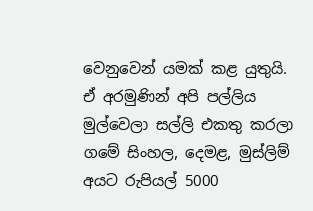වෙනුවෙන් යමක් කළ යුතුයි. ඒ අරමුණින් අපි පල්ලිය මුල්වෙලා සල්ලි එකතු කරලා ගමේ සිංහල, දෙමළ, මුස්ලිම් අයට රුපියල් 5000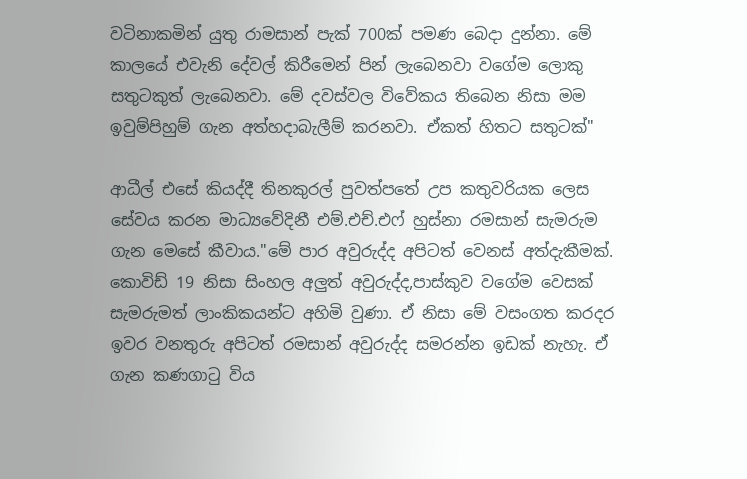වටිනාකමින් යුතු රාමසාන් පැක් 700ක් පමණ බෙදා දුන්නා. මේ කාලයේ එවැනි දේවල් කිරීමෙන් පින් ලැබෙනවා ව‍ගේම ලොකු සතුටකුත් ලැබෙනවා. මේ දවස්වල විවේකය තිබෙන නිසා මම ඉවුම්පිහුම් ගැන අත්හදාබැලීම් කරනවා. ඒකත් හිතට සතුටක්"

ආධීල් එසේ කියද්දී තිනකුරල් පුවත්පතේ උප කතුවරියක ලෙස සේවය කරන මාධ්‍යවේදිනී එම්.එච්.එෆ් හුස්නා රමසාන් සැමරුම ගැන මෙසේ කීවාය."මේ පාර අවුරුද්ද අපිටත් වෙනස් අත්දැකීමක්. කොවිඩ් 19 නිසා සිංහල අලුත් අවුරුද්ද,පාස්කුව වගේම වෙසක් සැමරුමත් ලාංකිකයන්ට අහිමි වුණා. ඒ නිසා මේ වසංගත කරදර ඉවර වනතුරු අපිටත් රමසාන් අවුරුද්ද සමරන්න ඉඩක් නැහැ. ඒ ගැන කණගාටු විය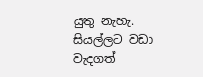යුතු නැහැ. සියල්ලට වඩා වැදගත්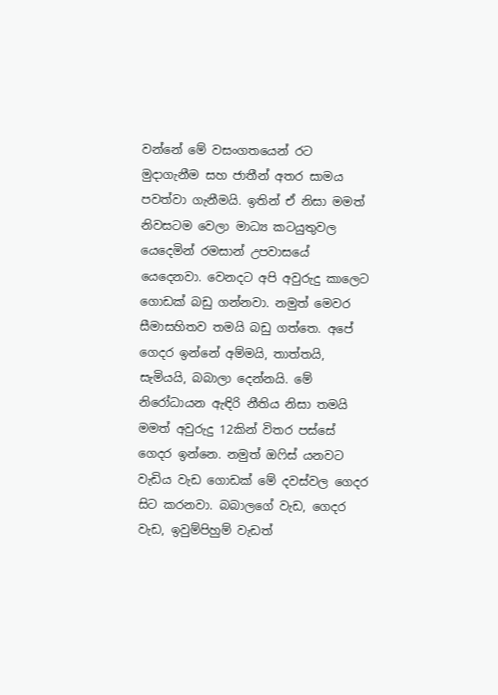වන්නේ මේ වසංගතයෙන් රට මුදාගැනීම සහ ජාතීන් අතර සාමය පවත්වා ගැනීමයි. ඉතින් ඒ නිසා මමත් නිවසටම වෙලා මාධ්‍ය කටයුතුවල යෙදෙමින් රමසාන් උපවාසයේ යෙදෙනවා. වෙනදට අපි අවුරුදු කාලෙට ගොඩක් බඩු ගන්නවා. නමුත් මෙවර සීමාසහිතව තමයි බඩු ගත්තෙ. අපේ ගෙදර ඉන්නේ අම්මයි, තාත්තයි, සැමියයි, බබාලා දෙන්නයි. මේ නිරෝධායන ඇඳිරි නීතිය නිසා තමයි මමත් අවුරුදු 12කින් විතර පස්සේ ගෙදර ඉන්නෙ. නමුත් ඔෆිස් යනවට වැඩිය වැඩ ගොඩක් මේ දවස්වල ගෙදර සිට කරනවා. බබාලගේ වැඩ, ගෙදර වැඩ, ඉවුම්පිහුම් වැඩත්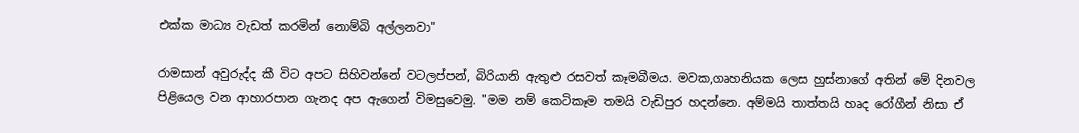එක්ක මාධ්‍ය වැඩත් කරමින් නොම්බි අල්ලනවා"

රාමසාන් අවුරුද්ද කී විට අපට සිහිවන්නේ වටලප්පන්, බිරියානි ඇතුළු රසවත් කෑමබීමය. මවක,ගෘහනියක ලෙස හුස්නාගේ අතින් මේ දිනවල පිළියෙල වන ආහාරපාන ගැනද අප ඇගෙන් විමසුවෙමු. "මම නම් කෙටිකෑම තමයි වැඩිපුර හදන්නෙ. අම්මයි තාත්තයි හෘද රෝගීන් නිසා ඒ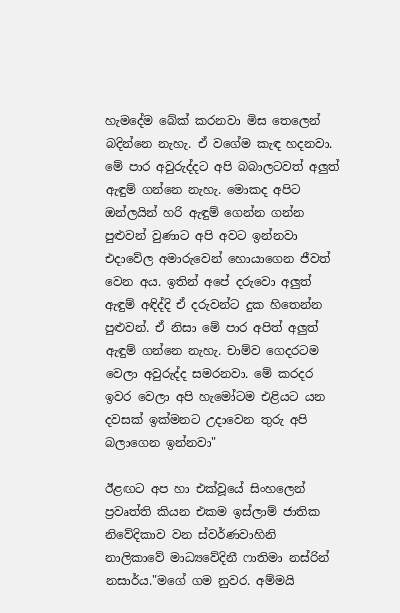හැමදේම බේක් කරනවා මිස තෙලෙන් බදින්නෙ නැහැ. ඒ වගේම කැඳ හදනවා. මේ පාර අවුරුද්දට අපි බබාලටවත් අලුත් ඇඳුම් ගන්නෙ නැහැ. මොකද අපිට ඔන්ලයින් හරි ඇඳුම් ගෙන්න ගන්න පුළුවන් වුණාට අපි අවට ඉන්නවා එදාවේල අමාරුවෙන් හොයාගෙන ජීවත් වෙන අය. ඉතින් අපේ දරුවො අලුත් ඇඳුම් අඳිද්දි ඒ දරුවන්ට දුක හිතෙන්න පුළුවන්. ඒ නිසා මේ පාර අපිත් අලුත් ඇඳුම් ගන්නෙ නැහැ. චාම්ව ගෙදරටම වෙලා අවුරුද්ද සමරනවා. මේ කරදර ඉවර වෙලා අපි හැමෝටම එළියට යන දවසක් ඉක්මනට උදාවෙන තුරු අපි බලාගෙන ඉන්නවා"

ඊළඟට අප හා එක්වූයේ සිංහලෙන් ප්‍රවෘත්ති කියන එකම ඉස්ලාම් ජාතික නිවේදිකාව වන ස්වර්ණවාහිනි නාලිකාවේ මාධ්‍යවේදිනී ෆාතිමා නස්රින් නසාර්ය."මගේ ගම නුවර. අම්මයි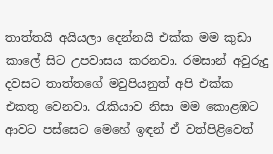තාත්තයි අයියලා දෙන්නයි එක්ක මම කුඩා කාලේ සිට උපවාසය කරනවා. රමසාන් අවුරුදු දවසට තාත්තගේ මවුපියනුත් අපි එක්ක එකතු වෙනවා. රැකියාව නිසා මම කොළඹට ආවට පස්සෙට මෙහේ ඉඳන් ඒ වත්පිළිවෙත්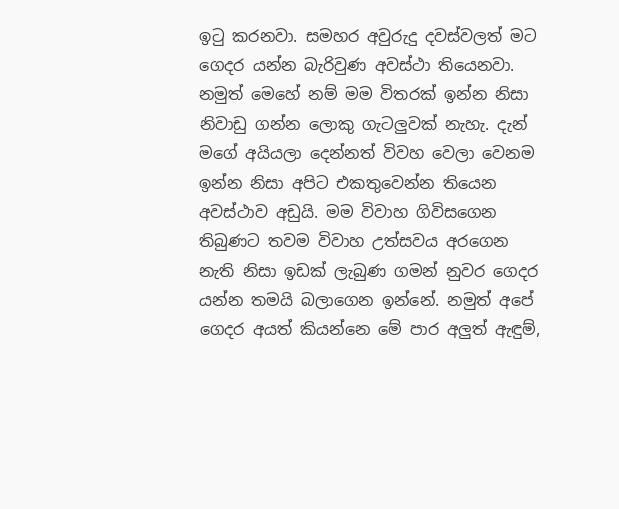ඉටු කරනවා. සමහර අවුරුදු දවස්වලත් මට ගෙදර යන්න බැරිවුණ අවස්ථා තියෙනවා. නමුත් මෙහේ නම් මම විතරක් ඉන්න නිසා නිවාඩු ගන්න ලොකු ගැටලුවක් නැහැ. දැන් මගේ අයියලා දෙන්නත් විවහ වෙලා වෙනම ඉන්න නිසා අපිට එකතුවෙන්න තියෙන අවස්ථාව අඩුයි. මම විවාහ ගිවිසගෙන තිබුණට තවම විවාහ උත්සවය අරගෙන නැති නිසා ඉඩක් ලැබුණ ගමන් නුවර ගෙදර යන්න තමයි බලාගෙන ඉන්නේ. නමුත් අපේ ගෙදර අයත් කියන්නෙ මේ පාර අලුත් ඇඳුම්,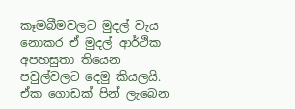කෑමබීමවලට මුදල් වැය නොකර ඒ මුදල් ආර්ථික අපහසුතා තියෙන පවුල්වලට දෙමු කියලයි. ඒක ගොඩක් පින් ලැබෙන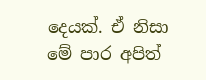දෙයක්. ඒ නිසා මේ පාර අපිත්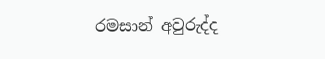රමසාන් අවුරුද්ද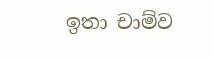ඉතා චාම්ව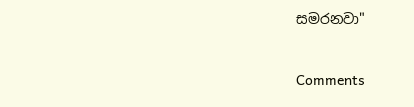සමරනවා"



Comments